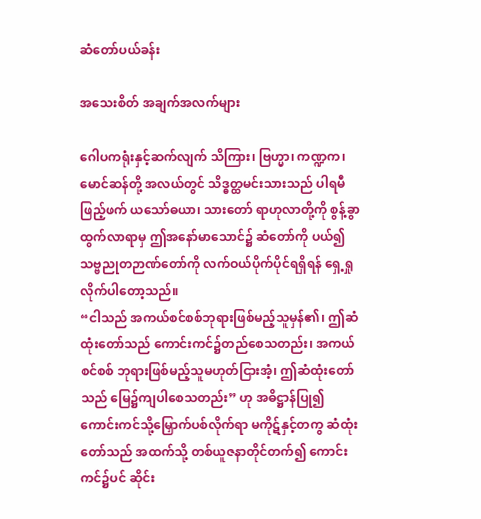ဆံတော်ပယ်ခန်း

အသေးစိတ် အချက်အလက်များ

ဂေါပကရုံးနှင့်ဆက်လျက် သိကြား၊ ဗြဟ္မာ၊ ကဏ္ဍက၊ မောင်ဆန်တို့ အလယ်တွင် သိဒ္ဓတ္ထမင်းသားသည် ပါရမီ ဖြည့်ဖက် ယသော်ဓယာ၊ သားတော် ရာဟုလာတို့ကို စွန့်ခွာထွက်လာရာမှ ဤအနော်မာသောင်၌ ဆံတော်ကို ပယ်၍ သဗ္ဗညုတဉာဏ်တော်ကို လက်ဝယ်ပိုက်ပိုင်ရရှိရန် ရှေ့ရှုလိုက်ပါတော့သည်။
“ငါသည် အကယ်စင်စစ်ဘုရားဖြစ်မည့်သူမှန်၏၊ ဤဆံထုံးတော်သည် ကောင်းကင်၌တည်စေသတည်း၊ အကယ်စင်စစ် ဘုရားဖြစ်မည့်သူမဟုတ်ငြားအံ့၊ ဤဆံထုံးတော်သည် မြေ၌ကျပါစေသတည်း” ဟု အဓိဋ္ဌာန်ပြု၍ ကောင်းကင်သို့မြှောက်ပစ်လိုက်ရာ မကိုဋ်နှင့်တကွ ဆံထုံးတော်သည် အထက်သို့ တစ်ယူဇနာတိုင်တက်၍ ကောင်းကင်၌ပင် ဆိုင်း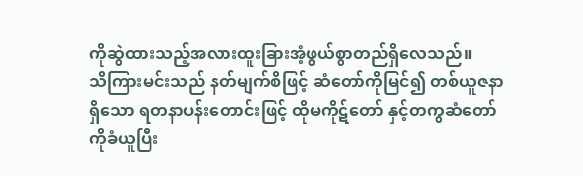ကိုဆွဲထားသည့်အလားထူးခြားအံ့ဖွယ်စွာတည်ရှိလေသည်။
သိကြားမင်းသည် နတ်မျက်စိဖြင့် ဆံတော်ကိုမြင်၍ တစ်ယူဇနာရှိသော ရတနာပန်းတောင်းဖြင့် ထိုမကိုဋ်တော် နှင့်တကွဆံတော်ကိုခံယူပြီး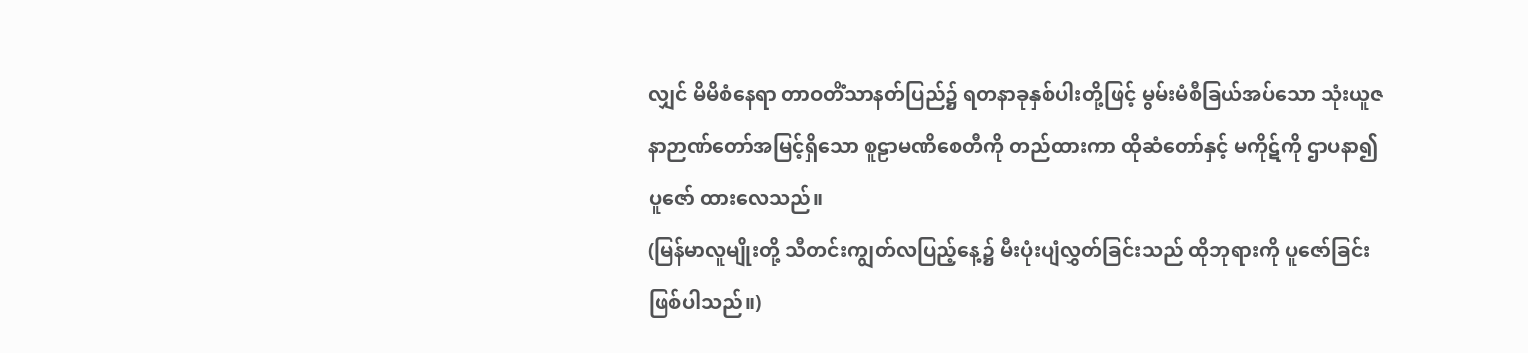လျှင် မိမိစံနေရာ တာဝတိံသာနတ်ပြည်၌ ရတနာခုနှစ်ပါးတို့ဖြင့် မွမ်းမံစီခြယ်အပ်သော သုံးယူဇနာဉာဏ်တော်အမြင့်ရှိသော စူဠာမဏိစေတီကို တည်ထားကာ ထိုဆံတော်နှင့် မကိုဋ်ကို ဌာပနာ၍ ပူဇော် ထားလေသည်။
(မြန်မာလူမျိုးတို့ သီတင်းကျွတ်လပြည့်နေ့၌ မီးပုံးပျံလွှတ်ခြင်းသည် ထိုဘုရားကို ပူဇော်ခြင်း ဖြစ်ပါသည်။)